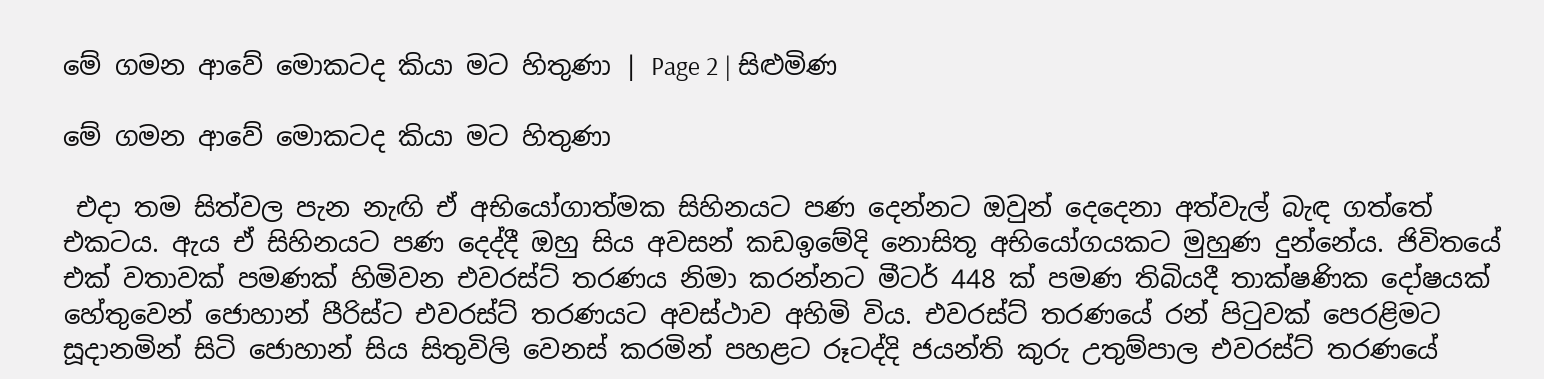මේ ගමන ආවේ මොකටද කියා මට හිතුණා | Page 2 | සිළුමිණ

මේ ගමන ආවේ මොකටද කියා මට හිතුණා

 එදා තම සිත්වල පැන නැඟි ඒ අභියෝගාත්මක සිහිනයට පණ දෙන්නට ඔවුන් දෙදෙනා අත්වැල් බැඳ ගත්තේ එකටය. ඇය ඒ සිහිනයට පණ දෙද්දී ඔහු සිය අවසන් කඩඉමේදි නොසිතූ අභියෝගයකට මුහුණ දුන්නේය. ජිවිතයේ එක් වතාවක් පමණක් හිමිවන එවරස්ට් තරණය නිමා කරන්නට මීටර් 448 ක් පමණ තිබියදී තාක්ෂණික දෝෂයක් හේතුවෙන් ජොහාන් පීරිස්ට එවරස්ට් තරණයට අවස්ථාව අහිමි විය. එවරස්ට් තරණයේ රන් පිටුවක් පෙරළිමට සූදානමින් සිටි ජොහාන් සිය සිතුවිලි වෙනස් කරමින් පහළට රූටද්දි ජයන්ති කුරු උතුම්පාල එවරස්ට් තරණයේ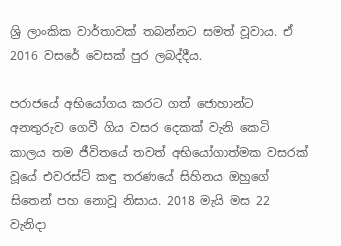ශ්‍රි ලාංකික වාර්තාවක් තබන්නට සමත් වූවාය. ඒ 2016 වසරේ වෙසක් පුර ලබද්දීය.

පරාජයේ අභියෝගය කරට ගත් ජොහාන්ට අනතුරුව ගෙවී ගිය වසර දෙකක් වැනි කෙටි කාලය තම ජීවිතයේ තවත් අභියෝගාත්මක වසරක් වූයේ එවරස්ට් කඳු තරණයේ සිහිනය ඔහුගේ සිතෙන් පහ නොවූ නිසාය. 2018 මැයි මස 22 වැනිදා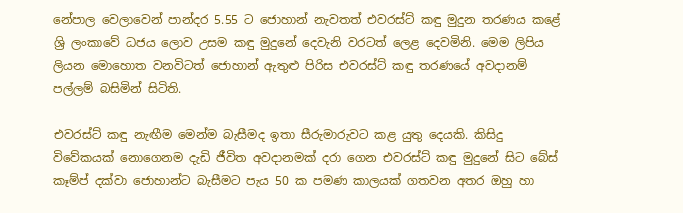නේපාල වෙලාවෙන් පාන්දර 5.55 ට ජොහාන් නැවතත් එවරස්ට් කඳු මුදුන තරණය කළේ ශ්‍රි ලංකාවේ ධජය ලොව උසම කඳු මුදුනේ දෙවැනි වරටත් ලෙළ දෙවමිනි. මෙම ලිපිය ලියන මොහොත වනවිටත් ජොහාන් ඇතුළු පිරිස එවරස්ට් කඳු තරණයේ අවදානම් පල්ලම් බසිමින් සිටිති.

එවරස්ට් කඳු නැඟීම මෙන්ම බැසීමද ඉතා සීරුමාරුවට කළ යුතු දෙයකි. කිසිදු විවේකයක් නොගෙනම දැඩි ජීවිත අවදානමක් දරා ගෙන එවරස්ට් කඳු මුදුනේ සිට බේස් කෑම්ප් දක්වා ජොහාන්ට බැසීමට පැය 50 ක පමණ කාලයක් ගතවන අතර ඔහු හා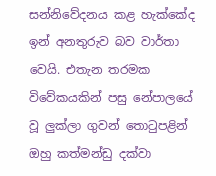සන්නිවේදනය කළ හැක්කේද ඉන් අනතුරුව බව වාර්තා වෙයි. එතැන තරමක විවේකයකින් පසු නේපාලයේ වූ ලුක්ලා ගුවන් තොටුපළින් ඔහු කත්මන්ඩු දක්වා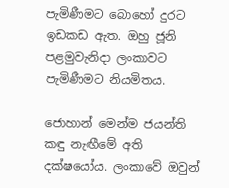පැමිණීමට බොහෝ දුරට ඉඩකඩ ඇත. ඔහු ජූනි පළමුවැනිදා ලංකාවට පැමිණීමට නියමිතය.

ජොහාන් මෙන්ම ජයන්ති කඳු නැඟීමේ අති දක්ෂයෝය. ලංකාවේ ඔවුන්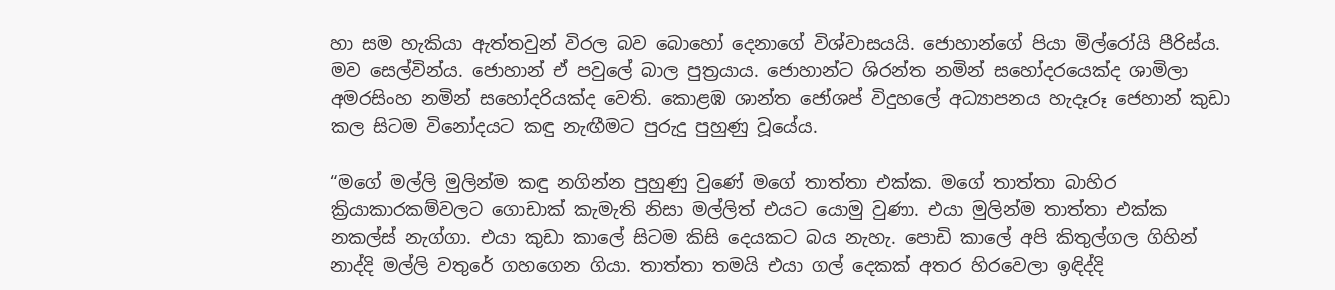හා සම හැකියා ඇත්තවුන් විරල බව බොහෝ දෙනාගේ විශ්වාසයයි. ජොහාන්ගේ පියා මිල්රෝයි පීරිස්ය. මව සෙල්වින්ය. ජොහාන් ඒ පවුලේ බාල පුත්‍රයාය. ජොහාන්ට ශිරන්ත නමින් සහෝදරයෙක්ද ශාමිලා අමරසිංහ නමින් සහෝදරියක්ද වෙති. කොළඹ ශාන්ත ජෝශප් විදුහලේ අධ්‍යාපනය හැදෑරූ ජෙහාන් කුඩා කල සිටම විනෝදයට කඳු නැඟීමට පුරුදු පුහුණු වූයේය.

“මගේ මල්ලි මුලින්ම කඳු නගින්න පුහුණු වුණේ මගේ තාත්තා එක්ක. මගේ තාත්තා බාහිර ක්‍රියාකාරකම්වලට ගොඩාක් කැමැති නිසා මල්ලිත් එයට යොමු වුණා. එයා මුලින්ම තාත්තා එක්ක නකල්ස් නැග්ගා. එයා කුඩා කාලේ සිටම කිසි දෙයකට බය නැහැ. පොඩි කාලේ අපි කිතුල්ගල ගිහින් නාද්දි මල්ලි වතුරේ ගහගෙන ගියා. තාත්තා තමයි එයා ගල් දෙකක් අතර හිරවෙලා ඉඳිද්දි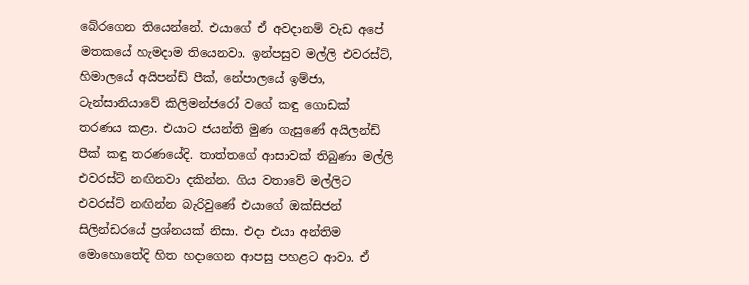බේරගෙන තියෙන්නේ. එයාගේ ඒ අවදානම් වැඩ අපේ මතකයේ හැමදාම තියෙනවා. ඉන්පසුව මල්ලි එවරස්ට්, හිමාලයේ අයිපන්ඩ් පීක්, නේපාලයේ ඉම්ජා, ටැන්සානියාවේ කිලිමන්ජරෝ වගේ කඳු ගොඩක් තරණය කළා. එයාට ජයන්ති මුණ ගැසුණේ අයිලන්ඩ් පීක් කඳු තරණයේදි. තාත්තගේ ආසාවක් තිබුණා මල්ලි එවරස්ට් නඟිනවා දකින්න. ගිය වතාවේ මල්ලිට එවරස්ට් නඟින්න බැරිවුණේ එයාගේ ඔක්සිජන් සිලින්ඩරයේ ප්‍රශ්නයක් නිසා. එදා එයා අන්තිම මොහොතේදි හිත හදාගෙන ආපසු පහළට ආවා. ඒ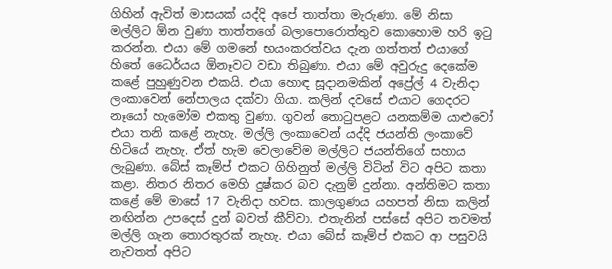ගිහින් ඇවිත් මාසයක් යද්දි අපේ තාත්තා මැරුණා. මේ නිසා මල්ලිට ඕන වුණා තාත්තගේ බලාපොරොත්තුව කොහොම හරි ඉටු කරන්න. එයා මේ ගමනේ භයංකරත්වය දැන ගත්තත් එයාගේ හිතේ ධෛර්යය ඕනෑවට වඩා තිබුණා. එයා මේ අවුරුදු දෙකේම කළේ පුහුණුවන එකයි. එයා හොඳ සූදානමකින් අප්‍රේල් 4 වැනිදා ලංකාවෙන් නේපාලය දක්වා ගියා. කලින් දවසේ එයාට ගෙදරට නෑයෝ හැමෝම එකතු වුණා. ගුවන් තොටුපළට යනකම්ම යාළුවෝ එයා තනි කළේ නැහැ. මල්ලි ලංකාවෙන් යද්දි ජයන්ති ලංකාවේ හිටියේ නැහැ. ඒත් හැම වෙලාවේම මල්ලිට ජයන්තිගේ සහාය ලැබුණා. බේස් කෑම්ප් එකට ගිහිනුත් මල්ලි විටින් විට අපිට කතා කළා. නිතර නිතර මෙහි දුෂ්කර බව දැනුම් දුන්නා. අන්තිමට කතා කළේ මේ මාසේ 17 වැනිදා හවස. කාලගුණය යහපත් නිසා කලින් නඟින්න උපදෙස් දුන් බවත් කීව්වා. එතැනින් පස්සේ අපිට තවමත් මල්ලි ගැන තොරතුරක් නැහැ. එයා බේස් කෑම්ප් එකට ආ පසුවයි නැවතත් අපිට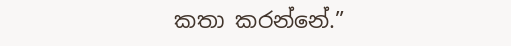කතා කරන්නේ.”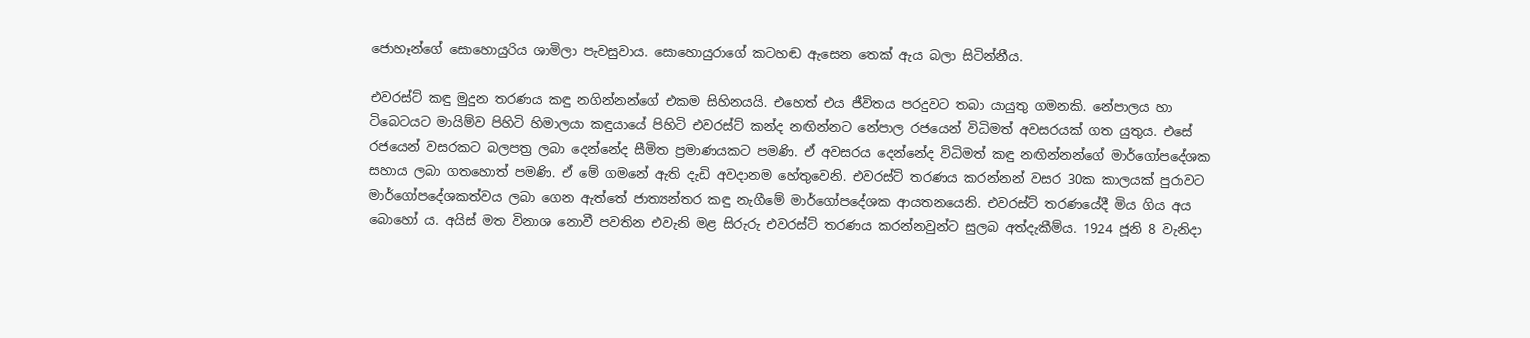ජොහෑන්ගේ සොහොයුරිය ශාමිලා පැවසුවාය. සොහොයුරාගේ කටහඬ ඇසෙන තෙක් ඇය බලා සිටින්නීය.

එවරස්ට් කඳු මුදුන තරණය කඳු නගින්නන්ගේ එකම සිහිනයයි. එහෙත් එය ජීවිතය පරදුවට තබා යායුතු ගමනකි. නේපාලය හා ටිබෙටයට මායිම්ව පිහිටි හිමාලයා කඳුයායේ පිහිටි එවරස්ට් කන්ද නඟින්නට නේපාල රජයෙන් විධිමත් අවසරයක් ගත යුතුය. එසේ රජයෙන් වසරකට බලපත්‍ර ලබා දෙන්නේද සීමිත ප්‍රමාණයකට පමණි. ඒ අවසරය දෙන්නේද විධිමත් කඳු නඟින්නන්ගේ මාර්ගෝපදේශක සහාය ලබා ගතහොත් පමණි. ඒ මේ ගමනේ ඇති දැඩි අවදානම හේතුවෙනි. එවරස්ට් තරණය කරන්නන් වසර 30ක කාලයක් පුරාවට මාර්ගෝපදේශකත්වය ලබා ගෙන ඇත්තේ ජාත්‍යන්තර කඳු නැගීමේ මාර්ගෝපදේශක ආයතනයෙනි. එවරස්ට් තරණයේදී මිය ගිය අය බොහෝ ය. අයිස් මත විනාශ නොවී පවතින එවැනි මළ සිරුරු එවරස්ට් තරණය කරන්නවුන්ට සුලබ අත්දැකීම්ය. 1924 ජූනි 8 වැනිදා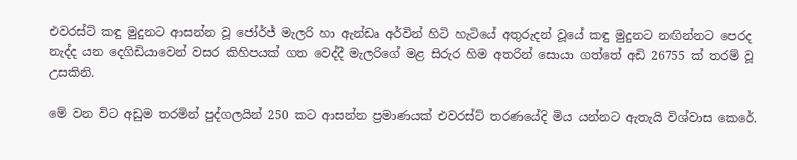එවරස්ට් කඳු මුදුනට ආසන්න වූ ජෝර්ජ් මැලරි හා ඇන්ඩෘ අර්වින් හිටි හැටියේ අතුරුදන් වූයේ කඳු මුදුනට නඟින්නට පෙරද නැද්ද යන දෙගිඩියාවෙන් වසර කිහිපයක් ගත වෙද්දී මැලරිගේ මළ සිරුර හිම අතරින් සොයා ගත්තේ අඩි 26755 ක් තරම් වූ උසකිනි.

මේ වන විට අඩුම තරමින් පුද්ගලයින් 250 කට ආසන්න ප්‍රමාණයක් එවරස්ට් තරණයේදි මිය යන්නට ඇතැයි විශ්වාස කෙරේ.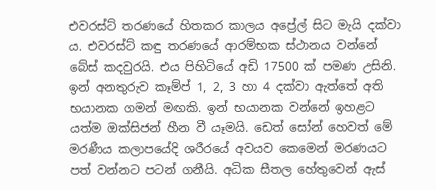එවරස්ට් තරණයේ හිතකර කාලය අප්‍රේල් සිට මැයි දක්වා ය. එවරස්ට් කඳු තරණයේ ආරම්භක ස්ථානය වන්නේ බේස් කදවුරයි. එය පිහිටියේ අඩි 17500 ක් පමණ උසිනි. ඉන් අනතුරුව කෑම්ප් 1, 2, 3 හා 4 දක්වා ඇත්තේ අති භයානක ගමන් මඟකි. ඉන් භයානක වන්නේ ඉහළට යත්ම ඔක්සිජන් හීන වී යෑමයි. ඩෙත් සෝන් හෙවත් මේ මරණීය කලාපයේදි ශරීරයේ අවයව කෙමෙන් මරණයට පත් වන්නට පටන් ගනීයි. අධික සීතල හේතුවෙන් ඇස්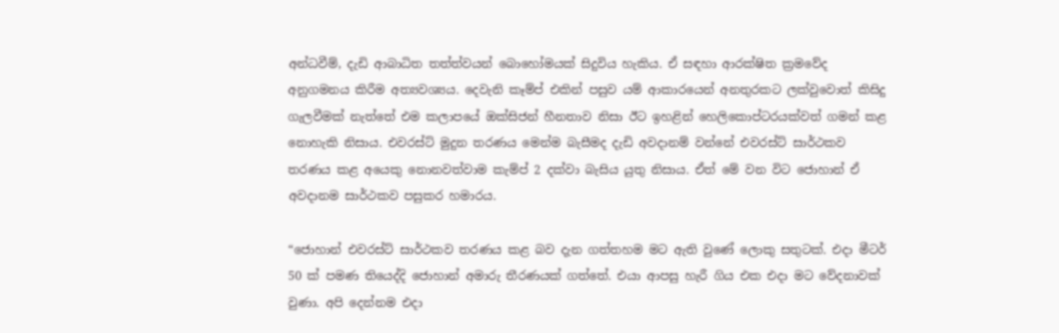අන්ධවීම්, දැඩි ආබාධිත තත්ත්වයන් බොහෝමයක් සිදුවිය හැකිය. ඒ සඳහා ආරක්ෂිත ක්‍රමවේද අනුගමනය කිරීම අත්‍යවශ්‍යය. දෙවැනි කෑම්ප් එකින් පසුව යම් ආකාරයෙන් අනතුරකට ලක්වුවොත් කිසිදු ගැලවීමක් නැත්තේ එම කලාපයේ ඔක්සිජන් හීනතාව නිසා ඊට ඉහළින් හෙලිකොප්ටරයක්වත් ගමන් කළ නොහැකි නිසාය. එවරස්ට් මුදුන තරණය මෙන්ම බැසීමද දැඩි අවදානම් වන්නේ එවරස්ට් සාර්ථකව තරණය කළ අයෙකු නොනවත්වාම කැම්ප් 2 දක්වා බැසිය යුතු නිසාය. ඒත් මේ වන විට ජොහාන් ඒ අවදානම සාර්ථකව පසුකර හමාරය.

“ජොහාන් එවරස්ට් සාර්ථකව තරණය කළ බව දැන ගත්තහම මට ඇති වුණේ ලොකු සතුටක්. එදා මීටර් 50 ක් පමණ තියෙද්දි ජොහාන් අමාරු තීරණයක් ගත්තේ. එයා ආපසු හැරී ගිය එක එදා මට වේදනාවක් වුණා. අපි දෙන්නම එදා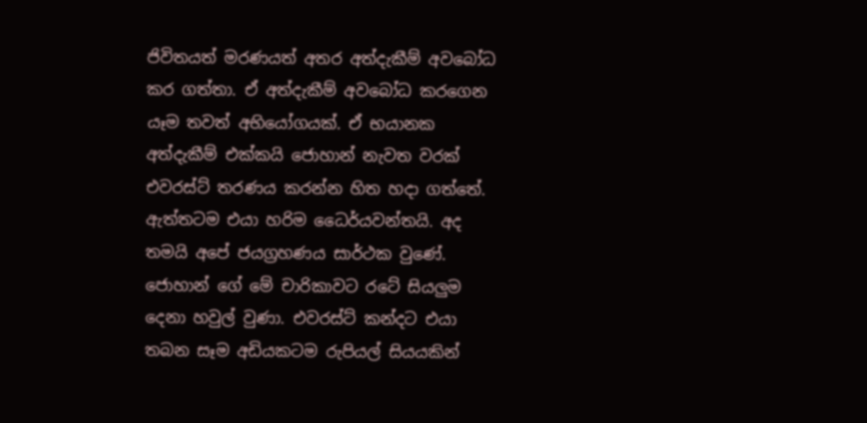ජිවිතයත් මරණයත් අතර අත්දැකීම් අවබෝධ කර ගත්තා. ඒ අත්දැකීම් අවබෝධ කරගෙන යෑම තවත් අභියෝගයක්. ඒ භයානක අත්දැකීම් එක්කයි ජොහාන් නැවත වරක් එවරස්ට් තරණය කරන්න හිත හදා ගත්තේ. ඇත්තටම එයා හරිම ධෛර්යවන්තයි. අද තමයි අපේ ජයග්‍රහණය සාර්ථක වුණේ. ජොහාන් ගේ මේ චාරිකාවට රටේ සියලුම දෙනා හවුල් වුණා. එවරස්ට් කන්දට එයා තබන සෑම අඩියකටම රුපියල් සියයකින්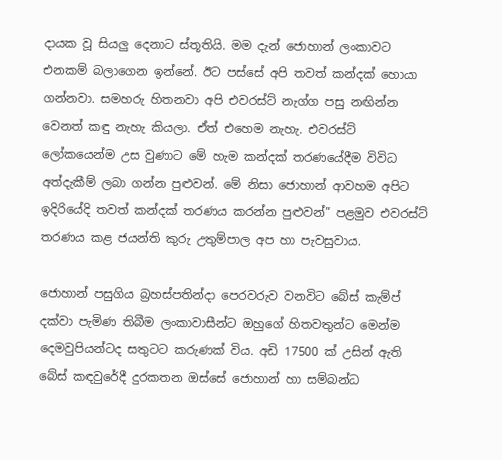දායක වූ සියලු දෙනාට ස්තූතියි. මම දැන් ජොහාන් ලංකාවට එනකම් බලාගෙන ඉන්නේ. ඊට පස්සේ අපි තවත් කන්දක් හොයා ගන්නවා. සමහරු හිතනවා අපි එවරස්ට් නැග්ග පසු නඟින්න වෙනත් කඳු නැහැ කියලා. ඒත් එහෙම නැහැ. එවරස්ට් ලෝකයෙන්ම උස වුණාට මේ හැම කන්දක් තරණයේදීම විවිධ අත්දැකීම් ලබා ගන්න පුළුවන්. මේ නිසා ජොහාන් ආවහම අපිට ඉදිරියේදි තවත් කන්දක් තරණය කරන්න පුළුවන්” පළමුව එවරස්ට් තරණය කළ ජයන්ති කුරු උතුම්පාල අප හා පැවසුවාය.

ජොහාන් පසුගිය බ්‍රහස්පතින්දා පෙරවරුව වනවිට බේස් කැම්ප් දක්වා පැමිණ තිබීම ලංකාවාසීන්ට ඔහුගේ හිතවතුන්ට මෙන්ම දෙමවුපියන්ටද සතුටට කරුණක් විය. අඩි 17500 ක් උසින් ඇති බේස් කඳවුරේදී දුරකතන ඔස්සේ ජොහාන් හා සම්බන්ධ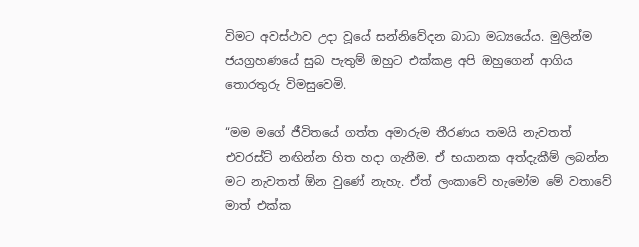විමට අවස්ථාව උදා වූයේ සන්නිවේදන බාධා මධ්‍යයේය. මුලින්ම ජයග්‍රහණයේ සුබ පැතුම් ඔහුට එක්කළ අපි ඔහුගෙන් ආගිය තොරතුරු විමසුවෙමි.

“මම මගේ ජීවිතයේ ගත්ත අමාරුම තීරණය තමයි නැවතත් එවරස්ට් නඟින්න හිත හදා ගැනීම. ඒ භයානක අත්දැකීම් ලබන්න මට නැවතත් ඕන වුණේ නැහැ. ඒත් ලංකාවේ හැමෝම මේ වතාවේ මාත් එක්ක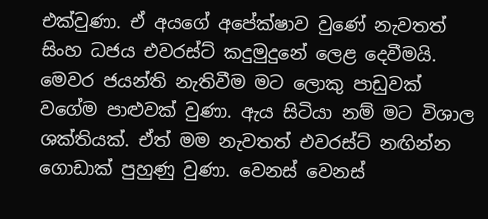එක්වුණා. ඒ අයගේ අපේක්ෂාව වුණේ නැවතත් සිංහ ධජය එවරස්ට් කදුමුදුනේ ලෙළ දෙවීමයි. මෙවර ජයන්ති නැතිවීම මට ලොකු පාඩුවක් වගේම පාළුවක් වුණා. ඇය සිටියා නම් මට විශාල ශක්තියක්. ඒත් මම නැවතත් එවරස්ට් නඟින්න ගොඩාක් පුහුණු වුණා. වෙනස් වෙනස්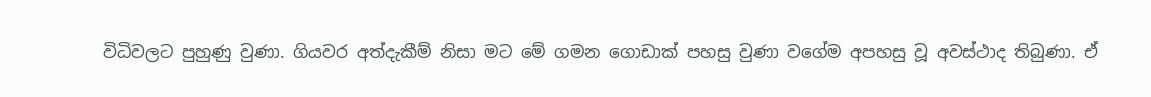විධිවලට පුහුණු වුණා. ගියවර අත්දැකීම් නිසා මට මේ ගමන ගොඩාක් පහසු වුණා වගේම අපහසු වූ අවස්ථාද තිබුණා. ඒ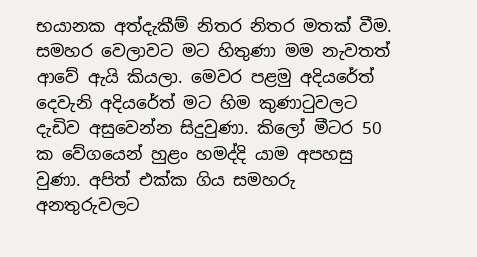භයානක අත්දැකීම් නිතර නිතර මතක් වීම. සමහර වෙලාවට මට හිතුණා මම නැවතත් ආවේ ඇයි කියලා. මෙවර පළමු අදියරේත් දෙවැනි අදියරේත් මට හිම කුණාටුවලට දැඩිව අසුවෙන්න සිදුවුණා. කිලෝ මීටර 50 ක වේගයෙන් හුළං හමද්දි යාම අපහසු වුණා. අපිත් එක්ක ගිය සමහරු අනතුරුවලට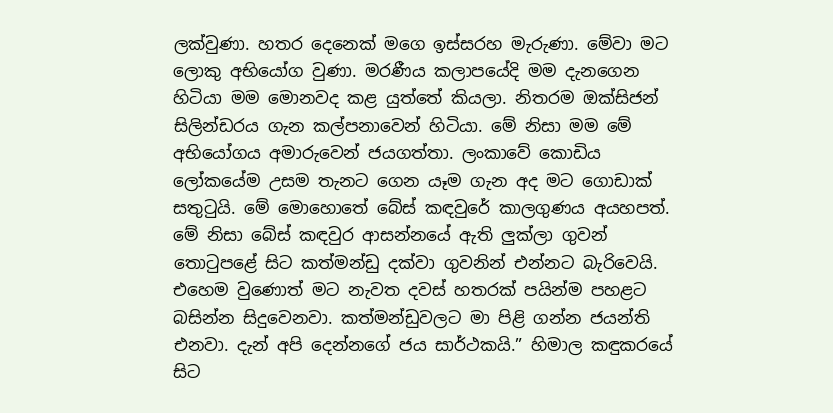ලක්වුණා. හතර දෙනෙක් මගෙ ඉස්සරහ මැරුණා. මේවා මට ලොකු අභියෝග වුණා. මරණීය කලාපයේදි මම දැනගෙන හිටියා මම මොනවද කළ යුත්තේ කියලා. නිතරම ඔක්සිජන් සිලින්ඩරය ගැන කල්පනාවෙන් හිටියා. මේ නිසා මම මේ අභියෝගය අමාරුවෙන් ජයගත්තා. ලංකාවේ කොඩිය ලෝකයේම උසම තැනට ගෙන යෑම ගැන අද මට ගොඩාක් සතුටුයි. මේ මොහොතේ බේස් කඳවුරේ කාලගුණය අයහපත්. මේ නිසා බේස් කඳවුර ආසන්නයේ ඇති ලුක්ලා ගුවන් තොටුපළේ සිට කත්මන්ඩු දක්වා ගුවනින් එන්නට බැරිවෙයි. එහෙම වුණොත් මට නැවත දවස් හතරක් පයින්ම පහළට බසින්න සිදුවෙනවා. කත්මන්ඩුවලට මා පිළි ගන්න ජයන්ති එනවා. දැන් අපි දෙන්නගේ ජය සාර්ථකයි.” හිමාල කඳුකරයේ සිට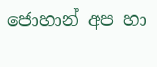ජොහාන් අප හා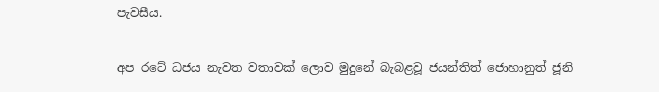පැවසීය.

අප රටේ ධජය නැවත වතාවක් ලොව මුදුනේ බැබළවූ ජයන්තිත් ජොහානුත් ජූනි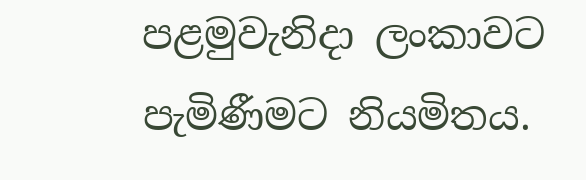පළමුවැනිදා ලංකාවට පැමිණීමට නියමිතය.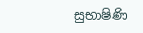සුභාෂිණි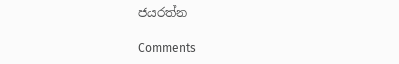ජයරත්න

Comments